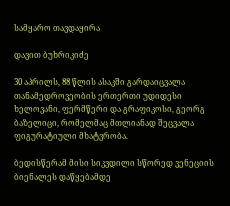სამყარო თავდაყირა

დავით ბუხრიკიძე

30 აპრილს, 88 წლის ასაკში გარდაიცვალა თანამედროვეობის ერთერთი უდიდესი ხელოვანი, ფერმწერი და გრაფიკოსი, გეორგ ბაზელიცი, რომელმაც მთლიანად შეცვალა ფიგურატიული მხატვრობა.

ბედისწერამ მისი სიკვდილი სწორედ ვენეციის ბიენალეს დაწყებამდე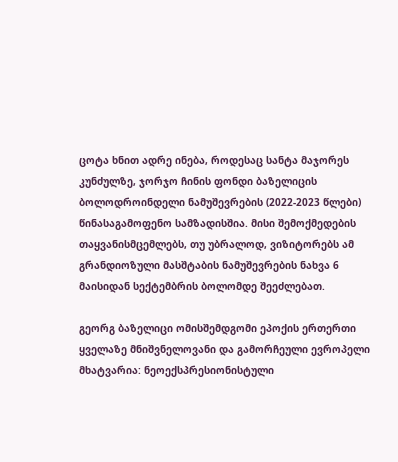ცოტა ხნით ადრე ინება, როდესაც სანტა მაჯორეს კუნძულზე, ჯორჯო ჩინის ფონდი ბაზელიცის ბოლოდროინდელი ნამუშევრების (2022-2023 წლები) წინასაგამოფენო სამზადისშია. მისი შემოქმედების თაყვანისმცემლებს, თუ უბრალოდ, ვიზიტორებს ამ გრანდიოზული მასშტაბის ნამუშევრების ნახვა 6 მაისიდან სექტემბრის ბოლომდე შეეძლებათ.

გეორგ ბაზელიცი ომისშემდგომი ეპოქის ერთერთი ყველაზე მნიშვნელოვანი და გამორჩეული ევროპელი მხატვარია: ნეოექსპრესიონისტული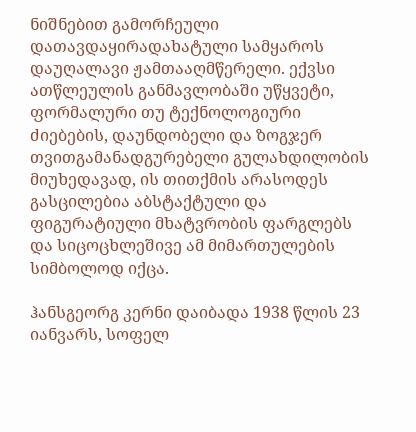ნიშნებით გამორჩეული დათავდაყირადახატული სამყაროს დაუღალავი ჟამთააღმწერელი. ექვსი ათწლეულის განმავლობაში უწყვეტი, ფორმალური თუ ტექნოლოგიური ძიებების, დაუნდობელი და ზოგჯერ თვითგამანადგურებელი გულახდილობის მიუხედავად, ის თითქმის არასოდეს გასცილებია აბსტაქტული და ფიგურატიული მხატვრობის ფარგლებს და სიცოცხლეშივე ამ მიმართულების სიმბოლოდ იქცა.

ჰანსგეორგ კერნი დაიბადა 1938 წლის 23 იანვარს, სოფელ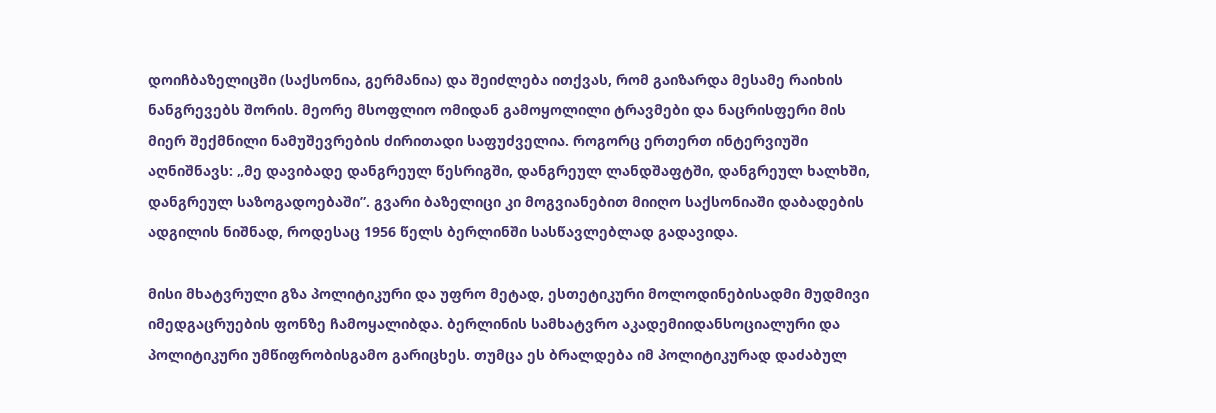დოიჩბაზელიცში (საქსონია, გერმანია) და შეიძლება ითქვას, რომ გაიზარდა მესამე რაიხის ნანგრევებს შორის. მეორე მსოფლიო ომიდან გამოყოლილი ტრავმები და ნაცრისფერი მის მიერ შექმნილი ნამუშევრების ძირითადი საფუძველია. როგორც ერთერთ ინტერვიუში აღნიშნავს: „მე დავიბადე დანგრეულ წესრიგში, დანგრეულ ლანდშაფტში, დანგრეულ ხალხში, დანგრეულ საზოგადოებაში”. გვარი ბაზელიცი კი მოგვიანებით მიიღო საქსონიაში დაბადების ადგილის ნიშნად, როდესაც 1956 წელს ბერლინში სასწავლებლად გადავიდა.

მისი მხატვრული გზა პოლიტიკური და უფრო მეტად, ესთეტიკური მოლოდინებისადმი მუდმივი იმედგაცრუების ფონზე ჩამოყალიბდა. ბერლინის სამხატვრო აკადემიიდანსოციალური და პოლიტიკური უმწიფრობისგამო გარიცხეს. თუმცა ეს ბრალდება იმ პოლიტიკურად დაძაბულ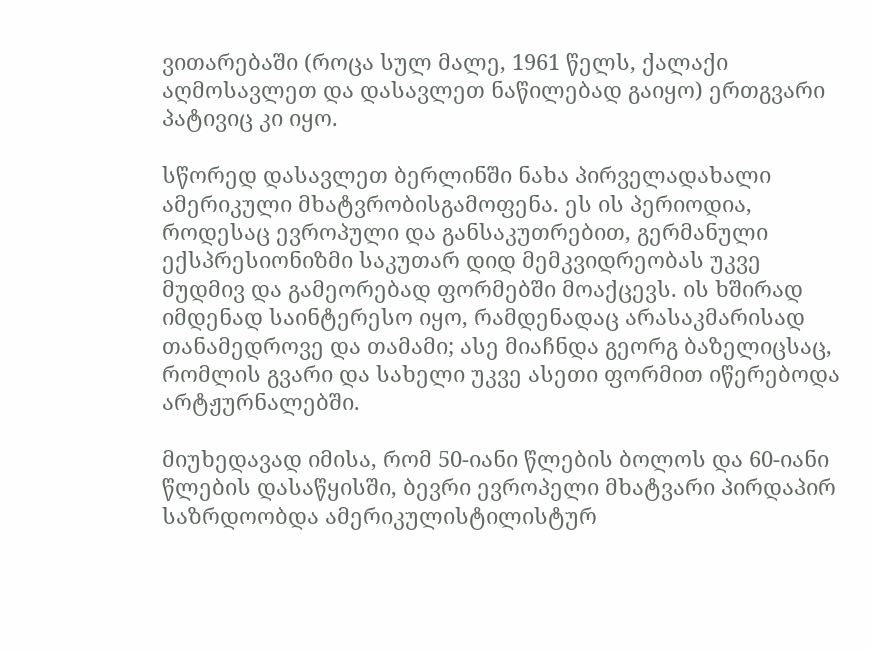ვითარებაში (როცა სულ მალე, 1961 წელს, ქალაქი აღმოსავლეთ და დასავლეთ ნაწილებად გაიყო) ერთგვარი პატივიც კი იყო.

სწორედ დასავლეთ ბერლინში ნახა პირველადახალი ამერიკული მხატვრობისგამოფენა. ეს ის პერიოდია, როდესაც ევროპული და განსაკუთრებით, გერმანული ექსპრესიონიზმი საკუთარ დიდ მემკვიდრეობას უკვე მუდმივ და გამეორებად ფორმებში მოაქცევს. ის ხშირად იმდენად საინტერესო იყო, რამდენადაც არასაკმარისად თანამედროვე და თამამი; ასე მიაჩნდა გეორგ ბაზელიცსაც, რომლის გვარი და სახელი უკვე ასეთი ფორმით იწერებოდა არტჟურნალებში.

მიუხედავად იმისა, რომ 50-იანი წლების ბოლოს და 60-იანი წლების დასაწყისში, ბევრი ევროპელი მხატვარი პირდაპირ საზრდოობდა ამერიკულისტილისტურ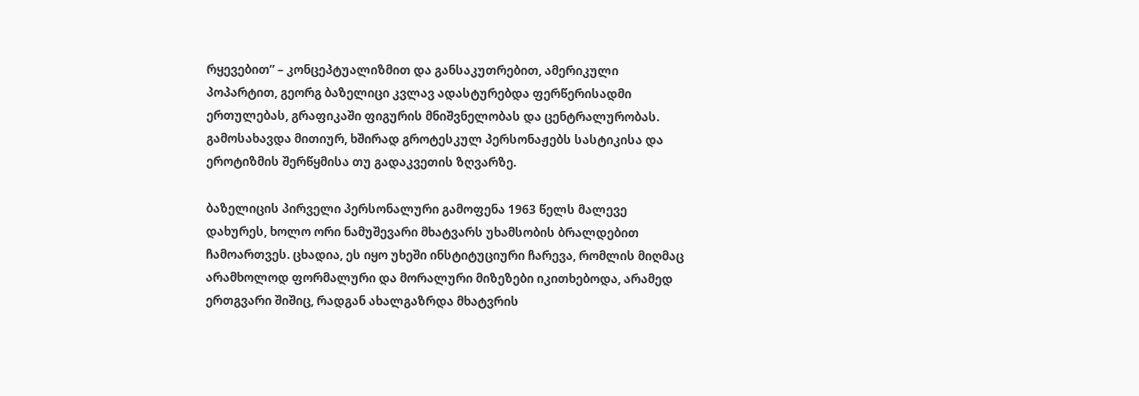რყევებით” – კონცეპტუალიზმით და განსაკუთრებით, ამერიკული პოპარტით, გეორგ ბაზელიცი კვლავ ადასტურებდა ფერწერისადმი ერთულებას, გრაფიკაში ფიგურის მნიშვნელობას და ცენტრალურობას. გამოსახავდა მითიურ, ხშირად გროტესკულ პერსონაჟებს სასტიკისა და ეროტიზმის შერწყმისა თუ გადაკვეთის ზღვარზე.

ბაზელიცის პირველი პერსონალური გამოფენა 1963 წელს მალევე დახურეს, ხოლო ორი ნამუშევარი მხატვარს უხამსობის ბრალდებით ჩამოართვეს. ცხადია, ეს იყო უხეში ინსტიტუციური ჩარევა, რომლის მიღმაც არამხოლოდ ფორმალური და მორალური მიზეზები იკითხებოდა, არამედ ერთგვარი შიშიც, რადგან ახალგაზრდა მხატვრის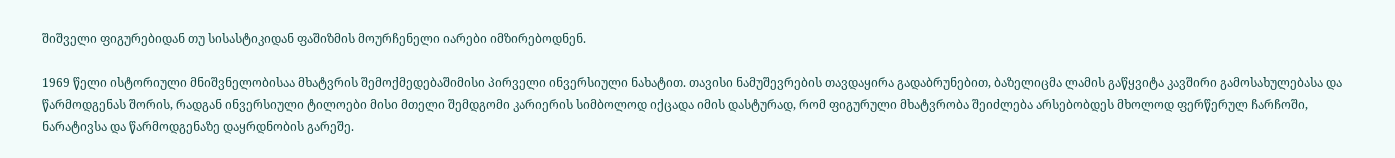შიშველი ფიგურებიდან თუ სისასტიკიდან ფაშიზმის მოურჩენელი იარები იმზირებოდნენ.

1969 წელი ისტორიული მნიშვნელობისაა მხატვრის შემოქმედებაშიმისი პირველი ინვერსიული ნახატით. თავისი ნამუშევრების თავდაყირა გადაბრუნებით, ბაზელიცმა ლამის გაწყვიტა კავშირი გამოსახულებასა და წარმოდგენას შორის, რადგან ინვერსიული ტილოები მისი მთელი შემდგომი კარიერის სიმბოლოდ იქცადა იმის დასტურად, რომ ფიგურული მხატვრობა შეიძლება არსებობდეს მხოლოდ ფერწერულ ჩარჩოში, ნარატივსა და წარმოდგენაზე დაყრდნობის გარეშე.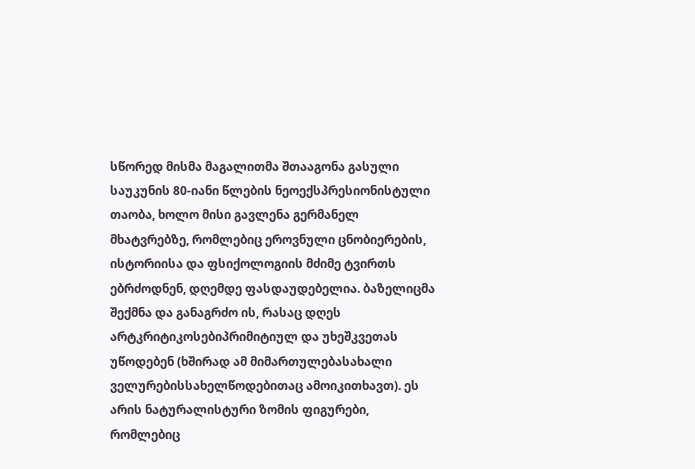სწორედ მისმა მაგალითმა შთააგონა გასული საუკუნის 80-იანი წლების ნეოექსპრესიონისტული თაობა, ხოლო მისი გავლენა გერმანელ მხატვრებზე, რომლებიც ეროვნული ცნობიერების, ისტორიისა და ფსიქოლოგიის მძიმე ტვირთს ებრძოდნენ, დღემდე ფასდაუდებელია. ბაზელიცმა შექმნა და განაგრძო ის, რასაც დღეს არტკრიტიკოსებიპრიმიტიულ და უხეშკვეთას უწოდებენ (ხშირად ამ მიმართულებასახალი ველურებისსახელწოდებითაც ამოიკითხავთ). ეს არის ნატურალისტური ზომის ფიგურები, რომლებიც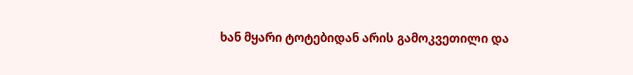ხან მყარი ტოტებიდან არის გამოკვეთილი და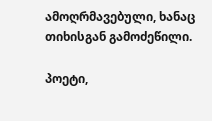ამოღრმავებული, ხანაც თიხისგან გამოძეწილი.

პოეტი,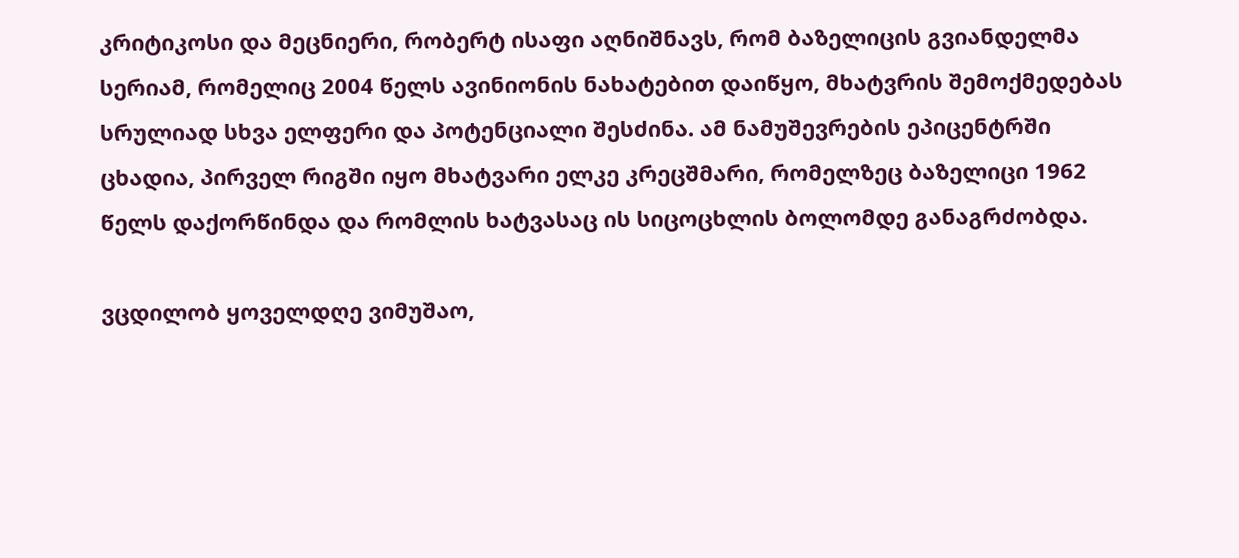კრიტიკოსი და მეცნიერი, რობერტ ისაფი აღნიშნავს, რომ ბაზელიცის გვიანდელმა სერიამ, რომელიც 2004 წელს ავინიონის ნახატებით დაიწყო, მხატვრის შემოქმედებას სრულიად სხვა ელფერი და პოტენციალი შესძინა. ამ ნამუშევრების ეპიცენტრში ცხადია, პირველ რიგში იყო მხატვარი ელკე კრეცშმარი, რომელზეც ბაზელიცი 1962 წელს დაქორწინდა და რომლის ხატვასაც ის სიცოცხლის ბოლომდე განაგრძობდა.

ვცდილობ ყოველდღე ვიმუშაო,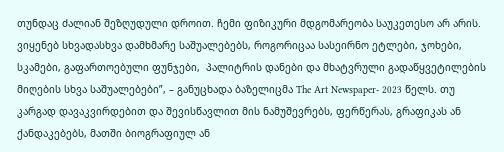თუნდაც ძალიან შეზღუდული დროით. ჩემი ფიზიკური მდგომარეობა საუკეთესო არ არის. ვიყენებ სხვადასხვა დამხმარე საშუალებებს, როგორიცაა სასეირნო ეტლები, ჯოხები, სკამები, გაფართოებული ფუნჯები,  პალიტრის დანები და მხატვრული გადაწყვეტილების მიღების სხვა საშუალებები”, – განუცხადა ბაზელიცმა The Art Newspaper- 2023 წელს. თუ კარგად დავაკვირდებით და შევისწავლით მის ნამუშევრებს, ფერწერას, გრაფიკას ან ქანდაკებებს, მათში ბიოგრაფიულ ან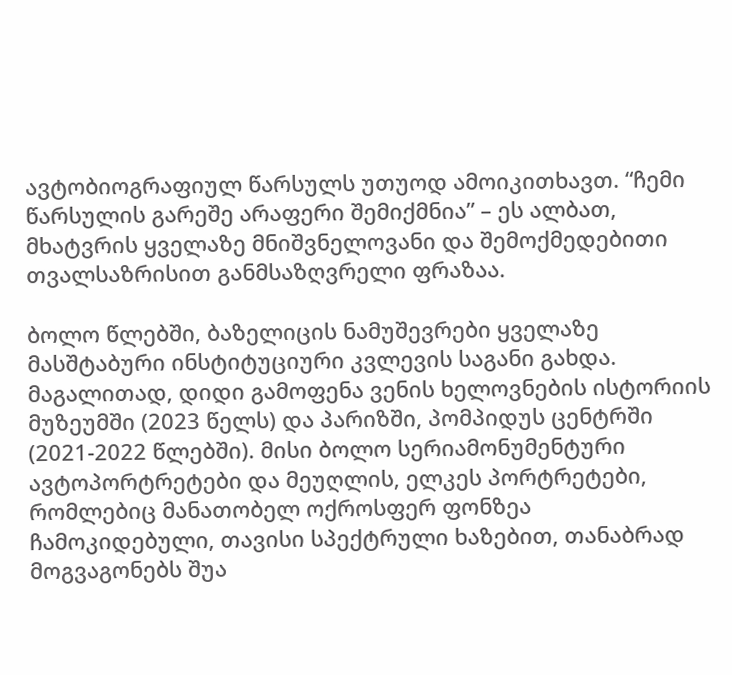ავტობიოგრაფიულ წარსულს უთუოდ ამოიკითხავთ. “ჩემი წარსულის გარეშე არაფერი შემიქმნია” – ეს ალბათ, მხატვრის ყველაზე მნიშვნელოვანი და შემოქმედებითი თვალსაზრისით განმსაზღვრელი ფრაზაა.

ბოლო წლებში, ბაზელიცის ნამუშევრები ყველაზე მასშტაბური ინსტიტუციური კვლევის საგანი გახდა. მაგალითად, დიდი გამოფენა ვენის ხელოვნების ისტორიის მუზეუმში (2023 წელს) და პარიზში, პომპიდუს ცენტრში (2021-2022 წლებში). მისი ბოლო სერიამონუმენტური ავტოპორტრეტები და მეუღლის, ელკეს პორტრეტები, რომლებიც მანათობელ ოქროსფერ ფონზეა ჩამოკიდებული, თავისი სპექტრული ხაზებით, თანაბრად მოგვაგონებს შუა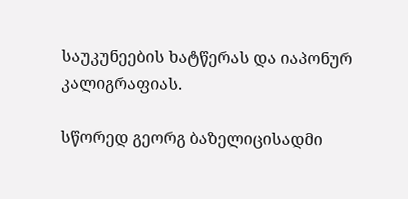საუკუნეების ხატწერას და იაპონურ კალიგრაფიას.

სწორედ გეორგ ბაზელიცისადმი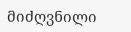მიძღვნილი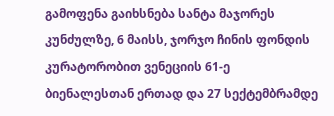გამოფენა გაიხსნება სანტა მაჯორეს კუნძულზე, 6 მაისს, ჯორჯო ჩინის ფონდის კურატორობით ვენეციის 61-ე ბიენალესთან ერთად და 27 სექტემბრამდე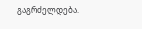გაგრძელდება.